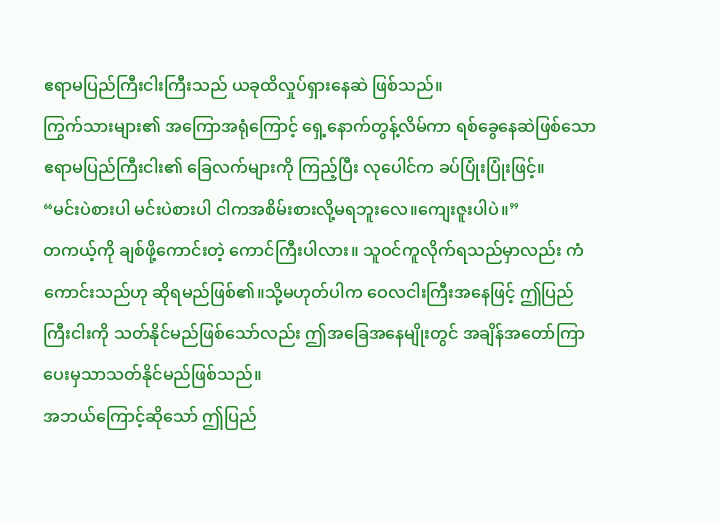ဧရာမပြည်ကြီးငါးကြီးသည် ယခုထိလှုပ်ရှားနေဆဲ ဖြစ်သည်။
ကြွက်သားများ၏ အကြောအရုံကြောင့် ရှေ့နောက်တွန့်လိမ်ကာ ရစ်ခွေနေဆဲဖြစ်သော ဧရာမပြည်ကြီးငါး၏ ခြေလက်များကို ကြည့်ပြီး လုပေါင်က ခပ်ပြုံးပြုံးဖြင့်။
“မင်းပဲစားပါ မင်းပဲစားပါ ငါကအစိမ်းစားလို့မရဘူးလေ။ကျေးဇူးပါပဲ။”
တကယ့်ကို ချစ်ဖို့ကောင်းတဲ့ ကောင်ကြီးပါလား။ သူဝင်ကူလိုက်ရသည်မှာလည်း ကံကောင်းသည်ဟု ဆိုရမည်ဖြစ်၏။သို့မဟုတ်ပါက ဝေလငါးကြီးအနေဖြင့် ဤပြည်ကြီးငါးကို သတ်နိုင်မည်ဖြစ်သော်လည်း ဤအခြေအနေမျိုးတွင် အချိန်အတော်ကြာ ပေးမှသာသတ်နိုင်မည်ဖြစ်သည်။
အဘယ်ကြောင့်ဆိုသော် ဤပြည်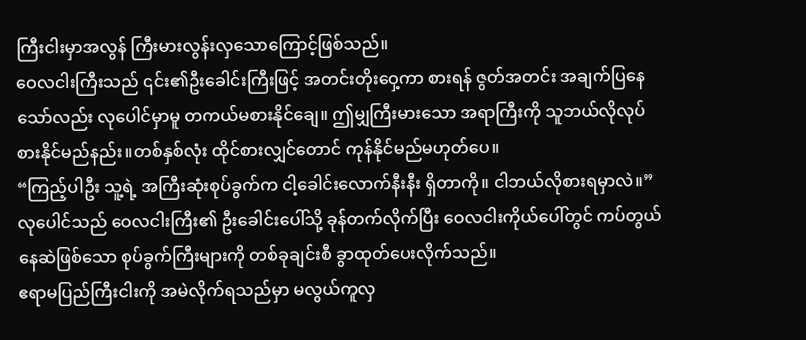ကြီးငါးမှာအလွန် ကြီးမားလွန်းလှသောကြောင့်ဖြစ်သည်။
ဝေလငါးကြီးသည် ၎င်း၏ဦးခေါင်းကြီးဖြင့် အတင်းတိုးဝှေ့ကာ စားရန် ဇွတ်အတင်း အချက်ပြနေသော်လည်း လုပေါင်မှာမူ တကယ်မစားနိုင်ချေ။ ဤမျှကြီးမားသော အရာကြီးကို သူဘယ်လိုလုပ် စားနိုင်မည်နည်း။တစ်နှစ်လုံး ထိုင်စားလျှင်တောင် ကုန်နိုင်မည်မဟုတ်ပေ။
“ကြည့်ပါဦး သူ့ရဲ့ အကြီးဆုံးစုပ်ခွက်က ငါ့ခေါင်းလောက်နီးနီး ရှိတာကို။ ငါဘယ်လိုစားရမှာလဲ။”
လုပေါင်သည် ဝေလငါးကြီး၏ ဦးခေါင်းပေါ်သို့ ခုန်တက်လိုက်ပြီး ဝေလငါးကိုယ်ပေါ်တွင် ကပ်တွယ်နေဆဲဖြစ်သော စုပ်ခွက်ကြီးများကို တစ်ခုချင်းစီ ခွာထုတ်ပေးလိုက်သည်။
ဧရာမပြည်ကြီးငါးကို အမဲလိုက်ရသည်မှာ မလွယ်ကူလှ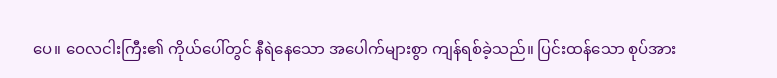ပေ။ ဝေလငါးကြီး၏ ကိုယ်ပေါ်တွင် နီရဲနေသော အပေါက်များစွာ ကျန်ရစ်ခဲ့သည်။ ပြင်းထန်သော စုပ်အား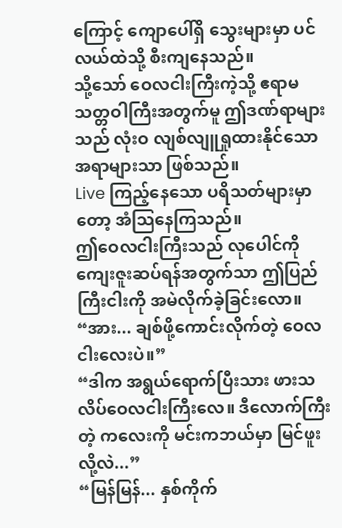ကြောင့် ကျောပေါ်ရှိ သွေးများမှာ ပင်လယ်ထဲသို့ စီးကျနေသည်။
သို့သော် ဝေလငါးကြီးကဲ့သို့ ဧရာမသတ္တဝါကြီးအတွက်မူ ဤဒဏ်ရာများသည် လုံးဝ လျစ်လျူရှုထားနိုင်သော အရာများသာ ဖြစ်သည်။
Live ကြည့်နေသော ပရိသတ်များမှာတော့ အံသြနေကြသည်။
ဤဝေလငါးကြီးသည် လုပေါင်ကို ကျေးဇူးဆပ်ရန်အတွက်သာ ဤပြည်ကြီးငါးကို အမဲလိုက်ခဲ့ခြင်းလော။
“အား... ချစ်ဖို့ကောင်းလိုက်တဲ့ ဝေလငါးလေးပဲ။”
“ဒါက အရွယ်ရောက်ပြီးသား ဖားသလိပ်ဝေလငါးကြီးလေ။ ဒီလောက်ကြီးတဲ့ ကလေးကို မင်းကဘယ်မှာ မြင်ဖူးလို့လဲ...”
“မြန်မြန်... နှစ်ကိုက်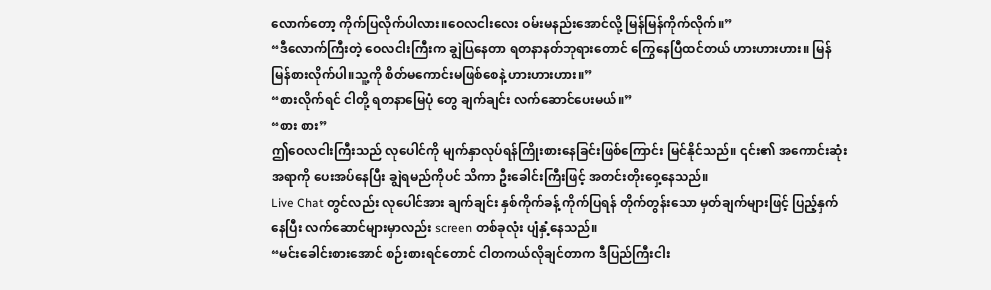လောက်တော့ ကိုက်ပြလိုက်ပါလား။ဝေလငါးလေး ဝမ်းမနည်းအောင်လို့ မြန်မြန်ကိုက်လိုက်။”
“ဒီလောက်ကြီးတဲ့ ဝေလငါးကြီးက ချွဲပြနေတာ ရတနာနတ်ဘုရားတောင် ကြွေနေပြီထင်တယ် ဟားဟားဟား။ မြန်မြန်စားလိုက်ပါ။သူ့ကို စိတ်မကောင်းမဖြစ်စေနဲ့ ဟားဟားဟား။”
“စားလိုက်ရင် ငါတို့ ရတနာမြေပုံ တွေ ချက်ချင်း လက်ဆောင်ပေးမယ်။”
“စား စား”
ဤဝေလငါးကြီးသည် လုပေါင်ကို မျက်နှာလုပ်ရန်ကြိုးစားနေခြင်းဖြစ်ကြောင်း မြင်နိုင်သည်။ ၎င်း၏ အကောင်းဆုံးအရာကို ပေးအပ်နေပြီး ချွဲရမည်ကိုပင် သိကာ ဦးခေါင်းကြီးဖြင့် အတင်းတိုးဝှေ့နေသည်။
Live Chat တွင်လည်း လုပေါင်အား ချက်ချင်း နှစ်ကိုက်ခန့် ကိုက်ပြရန် တိုက်တွန်းသော မှတ်ချက်များဖြင့် ပြည့်နှက်နေပြီး လက်ဆောင်များမှာလည်း screen တစ်ခုလုံး ပျံနှံ့နေသည်။
“မင်းခေါင်းစားအောင် စဉ်းစားရင်တောင် ငါတကယ်လိုချင်တာက ဒီပြည်ကြီးငါး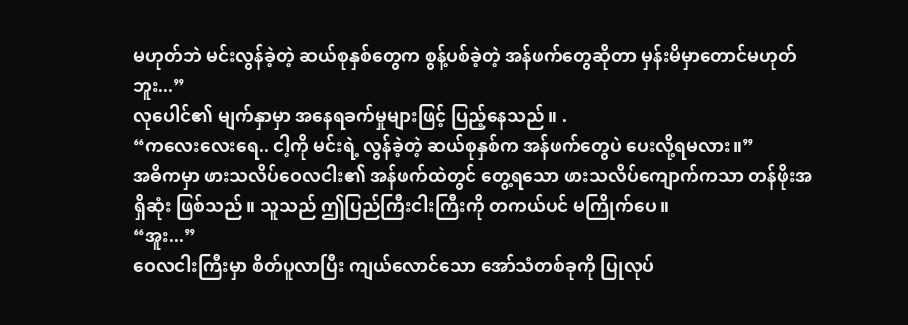မဟုတ်ဘဲ မင်းလွန်ခဲ့တဲ့ ဆယ်စုနှစ်တွေက စွန့်ပစ်ခဲ့တဲ့ အန်ဖက်တွေဆိုတာ မှန်းမိမှာတောင်မဟုတ်ဘူး...”
လုပေါင်၏ မျက်နှာမှာ အနေရခက်မှုများဖြင့် ပြည့်နေသည်။ .
“ကလေးလေးရေ.. ငါ့ကို မင်းရဲ့ လွန်ခဲ့တဲ့ ဆယ်စုနှစ်က အန်ဖက်တွေပဲ ပေးလို့ရမလား။”
အဓိကမှာ ဖားသလိပ်ဝေလငါး၏ အန်ဖက်ထဲတွင် တွေ့ရသော ဖားသလိပ်ကျောက်ကသာ တန်ဖိုးအရှိဆုံး ဖြစ်သည်။ သူသည် ဤပြည်ကြီးငါးကြီးကို တကယ်ပင် မကြိုက်ပေ။
“အူး...”
ဝေလငါးကြီးမှာ စိတ်ပူလာပြီး ကျယ်လောင်သော အော်သံတစ်ခုကို ပြုလုပ်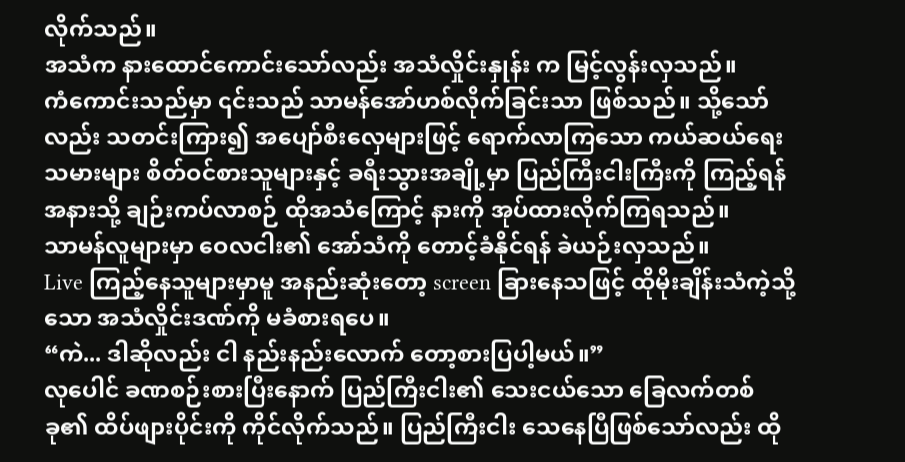လိုက်သည်။
အသံက နားထောင်ကောင်းသော်လည်း အသံလှိုင်းနှုန်း က မြင့်လွန်းလှသည်။
ကံကောင်းသည်မှာ ၎င်းသည် သာမန်အော်ဟစ်လိုက်ခြင်းသာ ဖြစ်သည်။ သို့သော်လည်း သတင်းကြား၍ အပျော်စီးလှေများဖြင့် ရောက်လာကြသော ကယ်ဆယ်ရေးသမားများ စိတ်ဝင်စားသူများနှင့် ခရီးသွားအချို့မှာ ပြည်ကြီးငါးကြီးကို ကြည့်ရန် အနားသို့ ချဉ်းကပ်လာစဉ် ထိုအသံကြောင့် နားကို အုပ်ထားလိုက်ကြရသည်။
သာမန်လူများမှာ ဝေလငါး၏ အော်သံကို တောင့်ခံနိုင်ရန် ခဲယဉ်းလှသည်။
Live ကြည့်နေသူများမှာမူ အနည်းဆုံးတော့ screen ခြားနေသဖြင့် ထိုမိုးချိန်းသံကဲ့သို့သော အသံလှိုင်းဒဏ်ကို မခံစားရပေ။
“ကဲ... ဒါဆိုလည်း ငါ နည်းနည်းလောက် တော့စားပြပါ့မယ်။”
လုပေါင် ခဏစဉ်းစားပြီးနောက် ပြည်ကြီးငါး၏ သေးငယ်သော ခြေလက်တစ်ခု၏ ထိပ်ဖျားပိုင်းကို ကိုင်လိုက်သည်။ ပြည်ကြီးငါး သေနေပြီဖြစ်သော်လည်း ထို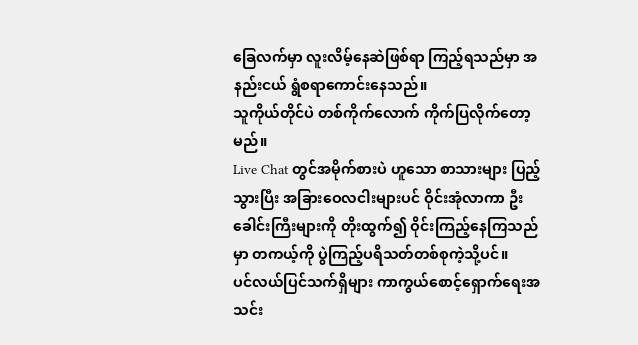ခြေလက်မှာ လူးလိမ့်နေဆဲဖြစ်ရာ ကြည့်ရသည်မှာ အနည်းငယ် ရွံစရာကောင်းနေသည်။
သူကိုယ်တိုင်ပဲ တစ်ကိုက်လောက် ကိုက်ပြလိုက်တော့မည်။
Live Chat တွင်အမိုက်စားပဲ ဟူသော စာသားများ ပြည့်သွားပြီး အခြားဝေလငါးများပင် ဝိုင်းအုံလာကာ ဦးခေါင်းကြီးများကို တိုးထွက်၍ ဝိုင်းကြည့်နေကြသည်မှာ တကယ့်ကို ပွဲကြည့်ပရိသတ်တစ်စုကဲ့သို့ပင်။
ပင်လယ်ပြင်သက်ရှိများ ကာကွယ်စောင့်ရှောက်ရေးအသင်း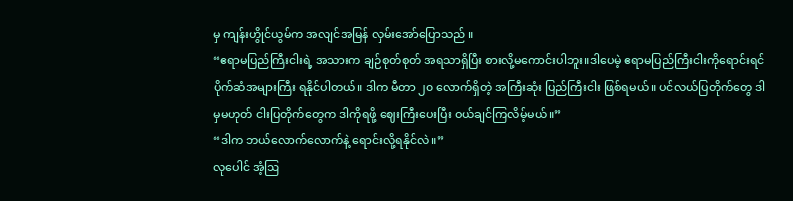မှ ကျန်းဟွိုင်ယွမ်က အလျင်အမြန် လှမ်းအော်ပြောသည် ။
“ဧရာမပြည်ကြီးငါးရဲ့ အသားက ချဉ်စုတ်စုတ် အရသာရှိပြီး စားလို့မကောင်းပါဘူး။ဒါပေမဲ့ ဧရာမပြည်ကြီးငါးကိုရောင်းရင် ပိုက်ဆံအများကြီး ရနိုင်ပါတယ်။ ဒါက မီတာ ၂၀ လောက်ရှိတဲ့ အကြီးဆုံး ပြည်ကြီးငါး ဖြစ်ရမယ်။ ပင်လယ်ပြတိုက်တွေ ဒါမှမဟုတ် ငါးပြတိုက်တွေက ဒါကိုရဖို့ ဈေးကြီးပေးပြီး ဝယ်ချင်ကြလိမ့်မယ်။”
“ဒါက ဘယ်လောက်လောက်နဲ့ ရောင်းလို့ရနိုင်လဲ။”
လုပေါင် အံ့ဩ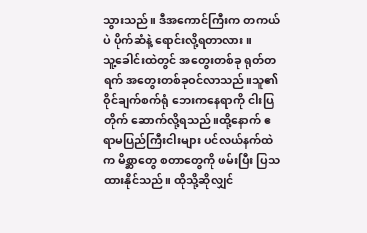သွားသည်။ ဒီအကောင်ကြီးက တကယ်ပဲ ပိုက်ဆံနဲ့ ရောင်းလို့ရတာလား။
သူ့ခေါင်းထဲတွင် အတွေးတစ်ခု ရုတ်တရက် အတွေးတစ်ခုဝင်လာသည်။သူ၏ ဝိုင်ချက်စက်ရုံ ဘေးကနေရာကို ငါးပြတိုက် ဆောက်လို့ရသည်။ထို့နောက် ဧရာမပြည်ကြီးငါးများ ပင်လယ်နက်ထဲက မိစ္ဆာတွေ စတာတွေကို ဖမ်းပြီး ပြသထားနိုင်သည်။ ထိုသို့ဆိုလျှင်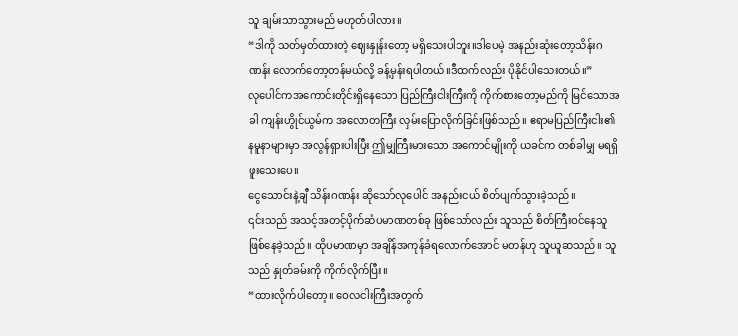သူ ချမ်းသာသွားမည် မဟုတ်ပါလား။
“ဒါကို သတ်မှတ်ထားတဲ့ ဈေးနှုန်းတော့ မရှိသေးပါဘူး။ဒါပေမဲ့ အနည်းဆုံးတော့သိန်းဂဏန်း လောက်တော့တန်မယ်လို့ ခန့်မှန်းရပါတယ်။ဒီထက်လည်း ပိုနိုင်ပါသေးတယ်။”
လုပေါင်ကအကောင်းတိုင်းရှိနေသော ပြည်ကြီးငါးကြီးကို ကိုက်စားတော့မည်ကို မြင်သောအခါ ကျန်းဟွိုင်ယွမ်က အလောတကြီး လှမ်းပြောလိုက်ခြင်းဖြစ်သည်။ ဧရာမပြည်ကြီးငါး၏နမူနာများမှာ အလွန်ရှားပါးပြီး ဤမျှကြီးမားသော အကောင်မျိုးကို ယခင်က တစ်ခါမျှ မရရှိဖူးသေးပေ။
ငွေသောင်းနဲ့ချီ သိန်းဂဏန်း ဆိုသော်လုပေါင် အနည်းငယ် စိတ်ပျက်သွားခဲ့သည်။
၎င်းသည် အသင့်အတင့်ပိုက်ဆံပမာဏတစ်ခု ဖြစ်သော်လည်း သူသည် စိတ်ကြီးဝင်နေသူ ဖြစ်နေခဲ့သည်။ ထိုပမာဏမှာ အချိန်အကုန်ခံရလောက်အောင် မတန်ဟု သူယူဆသည်။ သူသည် နှုတ်ခမ်းကို ကိုက်လိုက်ပြီး။
“ထားလိုက်ပါတော့။ ဝေလငါးကြီးအတွက်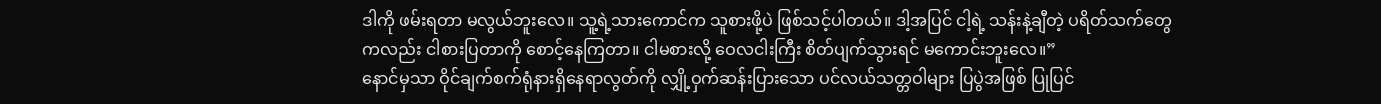ဒါကို ဖမ်းရတာ မလွယ်ဘူးလေ။ သူ့ရဲ့သားကောင်က သူစားဖို့ပဲ ဖြစ်သင့်ပါတယ်။ ဒါ့အပြင် ငါ့ရဲ့ သန်းနဲ့ချီတဲ့ ပရိတ်သက်တွေကလည်း ငါစားပြတာကို စောင့်နေကြတာ။ ငါမစားလို့ ဝေလငါးကြီး စိတ်ပျက်သွားရင် မကောင်းဘူးလေ။”
နောင်မှသာ ဝိုင်ချက်စက်ရုံနားရှိနေရာလွတ်ကို လျှို့ဝှက်ဆန်းပြားသော ပင်လယ်သတ္တဝါများ ပြပွဲအဖြစ် ပြုပြင်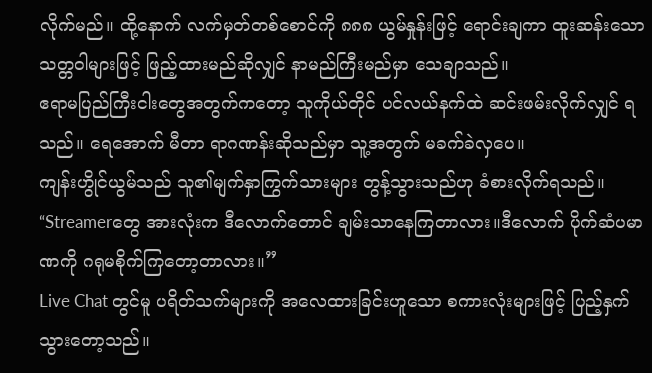လိုက်မည်။ ထို့နောက် လက်မှတ်တစ်စောင်ကို ၈၈၈ ယွမ်နှုန်းဖြင့် ရောင်းချကာ ထူးဆန်းသောသတ္တဝါများဖြင့် ဖြည့်ထားမည်ဆိုလျှင် နာမည်ကြီးမည်မှာ သေချာသည်။
ဧရာမပြည်ကြီးငါးတွေအတွက်ကတော့ သူကိုယ်တိုင် ပင်လယ်နက်ထဲ ဆင်းဖမ်းလိုက်လျှင် ရသည်။ ရေအောက် မီတာ ရာဂဏန်းဆိုသည်မှာ သူ့အတွက် မခက်ခဲလှပေ။
ကျန်းဟွိုင်ယွမ်သည် သူ၏မျက်နှာကြွက်သားများ တွန့်သွားသည်ဟု ခံစားလိုက်ရသည်။
“Streamerတွေ အားလုံးက ဒီလောက်တောင် ချမ်းသာနေကြတာလား။ဒီလောက် ပိုက်ဆံပမာဏကို ဂရုမစိုက်ကြတော့တာလား။”
Live Chat တွင်မူ ပရိတ်သက်များကို အလေထားခြင်းဟူသော စကားလုံးများဖြင့် ပြည့်နှက်သွားတော့သည်။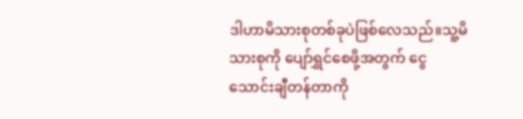ဒါဟာမိသားစုတစ်ခုပဲဖြစ်လေသည်။သူ့မိသားစုကို ပျော်ရွှင်စေဖို့အတွက် ငွေသောင်းချီတန်တာကို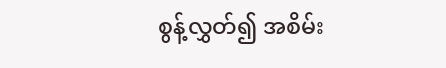စွန့်လွှတ်၍ အစိမ်း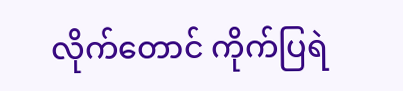လိုက်တောင် ကိုက်ပြရဲ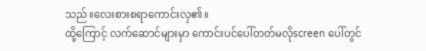သည်။လေးစားစရာကောင်းလှ၏။
ထို့ကြောင့် လက်ဆောင်များမှာ ကောင်းပင်ပေါ်တတ်မလိုscreen ပေါ်တွင်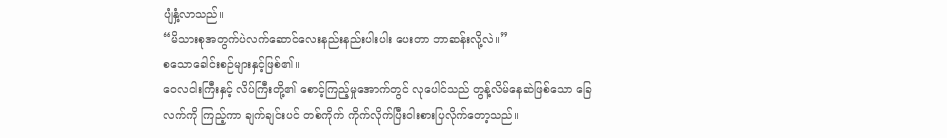ပျံနှံ့လာသည်။
“မိသားစုအတွက်ပဲလက်ဆောင်လေးနည်းနည်းပါးပါး ပေးတာ ဘာဆန်းလို့လဲ။”
စသောခေါင်းစဉ်များနှင့်ဖြစ်၏။
ဝေလငါးကြီးနှင့် လိပ်ကြီးတို့၏ စောင့်ကြည့်မှုအောက်တွင် လုပေါင်သည် တွန့်လိမ်နေဆဲဖြစ်သော ခြေလက်ကို ကြည့်ကာ ချက်ချင်းပင် တစ်ကိုက် ကိုက်လိုက်ပြီးဝါးစားပြလိုက်တော့သည်။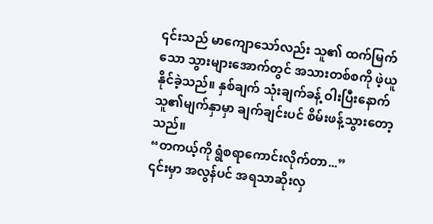၎င်းသည် မာကျောသော်လည်း သူ၏ ထက်မြက်သော သွားများအောက်တွင် အသားတစ်စကို ဖဲ့ယူနိုင်ခဲ့သည်။ နှစ်ချက် သုံးချက်ခန့် ဝါးပြီးနောက် သူ၏မျက်နှာမှာ ချက်ချင်းပင် စိမ်းဖန့်သွားတော့သည်။
“တကယ့်ကို ရွံစရာကောင်းလိုက်တာ...”
၎င်းမှာ အလွန်ပင် အရသာဆိုးလှ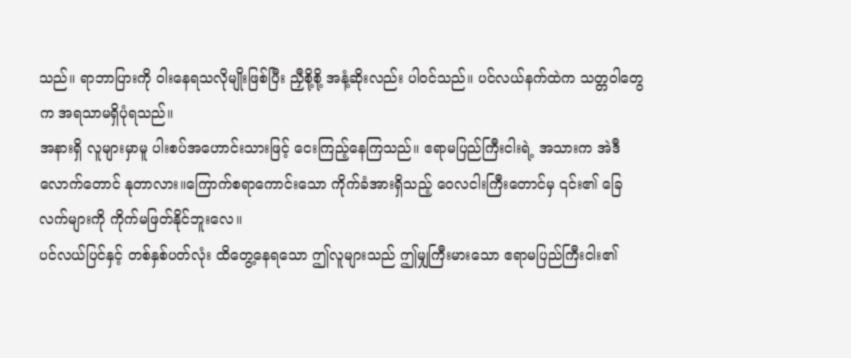သည်။ ရာဘာပြားကို ဝါးနေရသလိုမျိုးဖြစ်ပြီး ညှီစို့စို့ အနံ့ဆိုးလည်း ပါဝင်သည်။ ပင်လယ်နက်ထဲက သတ္တဝါတွေက အရသာမရှိပုံရသည်။
အနားရှိ လူများမှာမူ ပါးစပ်အဟောင်းသားဖြင့် ငေးကြည့်နေကြသည်။ ဧရာမပြည်ကြီးငါးရဲ့ အသားက အဲဒီလောက်တောင် နုတာလား။ကြောက်စရာကောင်းသော ကိုက်ခံအားရှိသည့် ဝေလငါးကြီးတောင်မှ ၎င်း၏ ခြေလက်များကို ကိုက်မဖြတ်နိုင်ဘူးလေ။
ပင်လယ်ပြင်နှင့် တစ်နှစ်ပတ်လုံး ထိတွေ့နေရသော ဤလူများသည် ဤမျှကြီးမားသော ဧရာမပြည်ကြီးငါး၏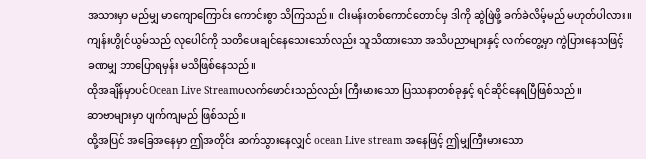အသားမှာ မည်မျှ မာကျောကြောင်း ကောင်းစွာ သိကြသည်။ ငါးမန်းတစ်ကောင်တောင်မှ ဒါကို ဆွဲဖြဲဖို့ ခက်ခဲလိမ့်မည် မဟုတ်ပါလား။
ကျန်းဟွိုင်ယွမ်သည် လုပေါင်ကို သတိပေးချင်နေသေးသော်လည်း သူသိထားသော အသိပညာများနှင့် လက်တွေ့မှာ ကွဲပြားနေသဖြင့် ခဏမျှ ဘာပြောရမှန်း မသိဖြစ်နေသည်။
ထိုအချိန်မှာပင်Ocean Live Streamပလက်ဖောင်းသည်လည်း ကြီးမားသော ပြဿနာတစ်ခုနှင့် ရင်ဆိုင်နေရပြီဖြစ်သည်။
ဆာဗာများမှာ ပျက်ကျမည် ဖြစ်သည်။
ထို့အပြင် အခြေအနေမှာ ဤအတိုင်း ဆက်သွားနေလျှင် ocean Live stream အနေဖြင့် ဤမျှကြီးမားသော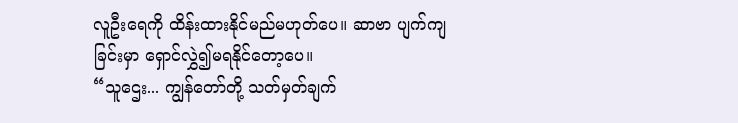လူဦးရေကို ထိန်းထားနိုင်မည်မဟုတ်ပေ။ ဆာဗာ ပျက်ကျခြင်းမှာ ရှောင်လွှဲ၍မရနိုင်တော့ပေ။
“သူဌေး... ကျွန်တော်တို့ သတ်မှတ်ချက်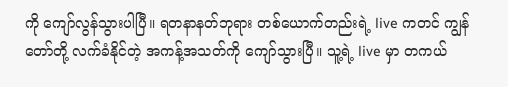ကို ကျော်လွန်သွားပါပြီ။ ရတနာနတ်ဘုရား တစ်ယောက်တည်းရဲ့ live ကတင် ကျွန်တော်တို့ လက်ခံနိုင်တဲ့ အကန့်အသတ်ကို ကျော်သွားပြီ။ သူ့ရဲ့ live မှာ တကယ်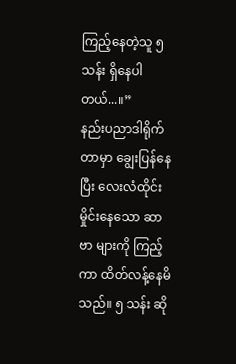ကြည့်နေတဲ့သူ ၅ သန်း ရှိနေပါတယ်...။”
နည်းပညာဒါရိုက်တာမှာ ချွေးပြန်နေပြီး လေးလံထိုင်းမှိုင်းနေသော ဆာဗာ များကို ကြည့်ကာ ထိတ်လန့်နေမိသည်။ ၅ သန်း ဆို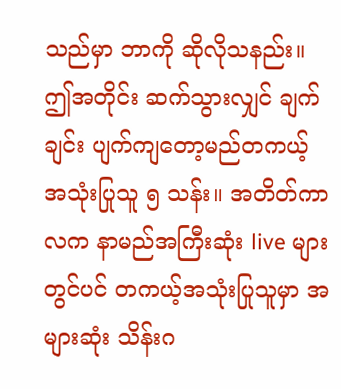သည်မှာ ဘာကို ဆိုလိုသနည်း။ဤအတိုင်း ဆက်သွားလျှင် ချက်ချင်း ပျက်ကျတော့မည်တကယ့်အသုံးပြုသူ ၅ သန်း။ အတိတ်ကာလက နာမည်အကြီးဆုံး live များတွင်ပင် တကယ့်အသုံးပြုသူမှာ အများဆုံး သိန်းဂ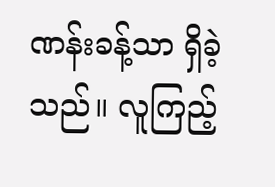ဏန်းခန့်သာ ရှိခဲ့သည်။ လူကြည့်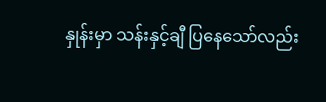နှုန်းမှာ သန်းနှင့်ချီ ပြနေသော်လည်း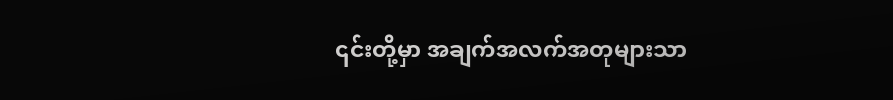၎င်းတို့မှာ အချက်အလက်အတုများသာ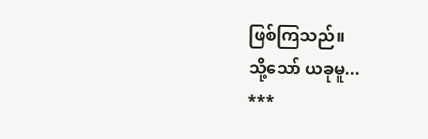ဖြစ်ကြသည်။
သို့သော် ယခုမူ...
***